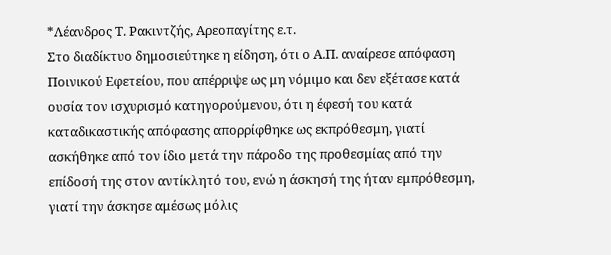*Λέανδρος Τ. Ρακιντζής, Αρεοπαγίτης ε.τ.
Στο διαδίκτυο δημοσιεύτηκε η είδηση, ότι ο Α.Π. αναίρεσε απόφαση Ποινικού Εφετείου, που απέρριψε ως μη νόμιμο και δεν εξέτασε κατά ουσία τον ισχυρισμό κατηγορούμενου, ότι η έφεσή του κατά καταδικαστικής απόφασης απορρίφθηκε ως εκπρόθεσμη, γιατί ασκήθηκε από τον ίδιο μετά την πάροδο της προθεσμίας από την επίδοσή της στον αντίκλητό του, ενώ η άσκησή της ήταν εμπρόθεσμη, γιατί την άσκησε αμέσως μόλις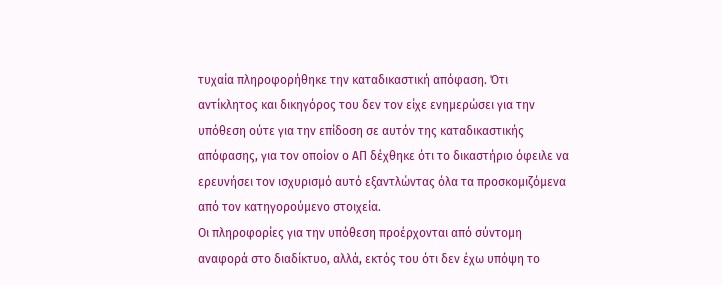τυχαία πληροφορήθηκε την καταδικαστική απόφαση. Ότι αντίκλητος και δικηγόρος του δεν τον είχε ενημερώσει για την υπόθεση ούτε για την επίδοση σε αυτόν της καταδικαστικής απόφασης, για τον οποίον ο ΑΠ δέχθηκε ότι το δικαστήριο όφειλε να ερευνήσει τον ισχυρισμό αυτό εξαντλώντας όλα τα προσκομιζόμενα από τον κατηγορούμενο στοιχεία.
Οι πληροφορίες για την υπόθεση προέρχονται από σύντομη αναφορά στο διαδίκτυο, αλλά, εκτός του ότι δεν έχω υπόψη το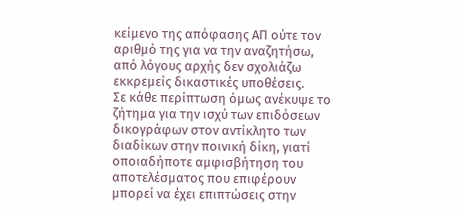κείμενο της απόφασης ΑΠ ούτε τον αριθμό της για να την αναζητήσω, από λόγους αρχής δεν σχολιάζω εκκρεμείς δικαστικές υποθέσεις.
Σε κάθε περίπτωση όμως ανέκυψε το ζήτημα για την ισχύ των επιδόσεων δικογράφων στον αντίκλητο των διαδίκων στην ποινική δίκη, γιατί οποιαδήποτε αμφισβήτηση του αποτελέσματος που επιφέρουν μπορεί να έχει επιπτώσεις στην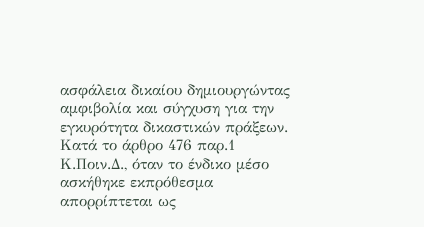ασφάλεια δικαίου δημιουργώντας αμφιβολία και σύγχυση για την εγκυρότητα δικαστικών πράξεων.
Κατά το άρθρο 476 παρ.1 Κ.Ποιν.Δ., όταν το ένδικο μέσο ασκήθηκε εκπρόθεσμα απορρίπτεται ως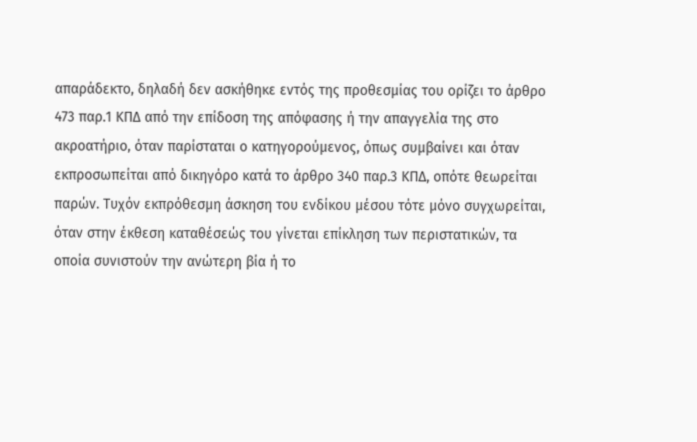απαράδεκτο, δηλαδή δεν ασκήθηκε εντός της προθεσμίας του ορίζει το άρθρο 473 παρ.1 ΚΠΔ από την επίδοση της απόφασης ή την απαγγελία της στο ακροατήριο, όταν παρίσταται ο κατηγορούμενος, όπως συμβαίνει και όταν εκπροσωπείται από δικηγόρο κατά το άρθρο 340 παρ.3 ΚΠΔ, οπότε θεωρείται παρών. Τυχόν εκπρόθεσμη άσκηση του ενδίκου μέσου τότε μόνο συγχωρείται, όταν στην έκθεση καταθέσεώς του γίνεται επίκληση των περιστατικών, τα οποία συνιστούν την ανώτερη βία ή το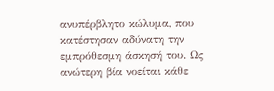ανυπέρβλητο κώλυμα, που κατέστησαν αδύνατη την εμπρόθεσμη άσκησή του. Ως ανώτερη βία νοείται κάθε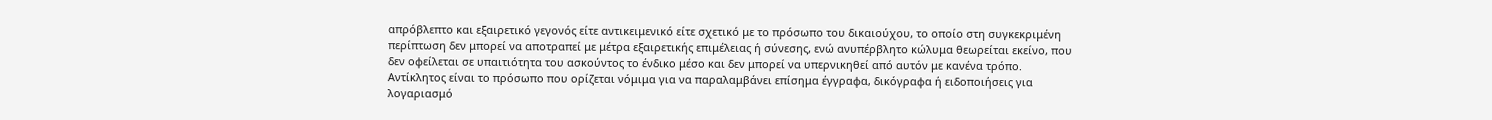απρόβλεπτο και εξαιρετικό γεγονός είτε αντικειμενικό είτε σχετικό με το πρόσωπο του δικαιούχου, το οποίο στη συγκεκριμένη περίπτωση δεν μπορεί να αποτραπεί με μέτρα εξαιρετικής επιμέλειας ή σύνεσης, ενώ ανυπέρβλητο κώλυμα θεωρείται εκείνο, που δεν οφείλεται σε υπαιτιότητα του ασκούντος το ένδικο μέσο και δεν μπορεί να υπερνικηθεί από αυτόν με κανένα τρόπο.
Αντίκλητος είναι το πρόσωπο που ορίζεται νόμιμα για να παραλαμβάνει επίσημα έγγραφα, δικόγραφα ή ειδοποιήσεις για λογαριασμό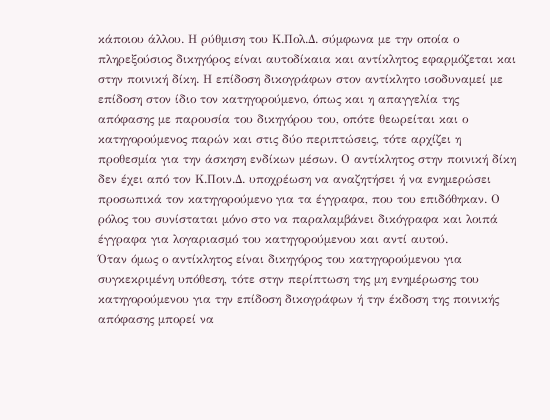κάποιου άλλου. Η ρύθμιση του Κ.Πολ.Δ. σύμφωνα με την οποία ο πληρεξούσιος δικηγόρος είναι αυτοδίκαια και αντίκλητος εφαρμόζεται και στην ποινική δίκη. Η επίδοση δικογράφων στον αντίκλητο ισοδυναμεί με επίδοση στον ίδιο τον κατηγορούμενο, όπως και η απαγγελία της απόφασης με παρουσία του δικηγόρου του, οπότε θεωρείται και ο κατηγορούμενος παρών και στις δύο περιπτώσεις, τότε αρχίζει η προθεσμία για την άσκηση ενδίκων μέσων. Ο αντίκλητος στην ποινική δίκη δεν έχει από τον Κ.Ποιν.Δ. υποχρέωση να αναζητήσει ή να ενημερώσει προσωπικά τον κατηγορούμενο για τα έγγραφα, που του επιδόθηκαν. Ο ρόλος του συνίσταται μόνο στο να παραλαμβάνει δικόγραφα και λοιπά έγγραφα για λογαριασμό του κατηγορούμενου και αντί αυτού.
Όταν όμως ο αντίκλητος είναι δικηγόρος του κατηγορούμενου για συγκεκριμένη υπόθεση, τότε στην περίπτωση της μη ενημέρωσης του κατηγορούμενου για την επίδοση δικογράφων ή την έκδοση της ποινικής απόφασης μπορεί να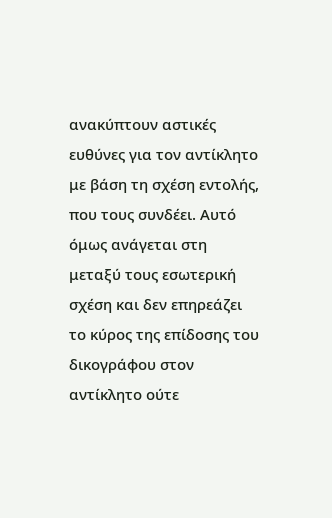ανακύπτουν αστικές ευθύνες για τον αντίκλητο με βάση τη σχέση εντολής, που τους συνδέει. Αυτό όμως ανάγεται στη μεταξύ τους εσωτερική σχέση και δεν επηρεάζει το κύρος της επίδοσης του δικογράφου στον αντίκλητο ούτε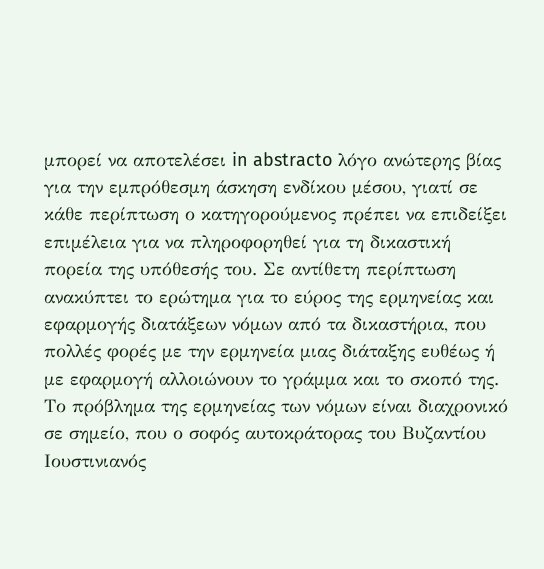μπορεί να αποτελέσει in abstracto λόγο ανώτερης βίας για την εμπρόθεσμη άσκηση ενδίκου μέσου, γιατί σε κάθε περίπτωση ο κατηγορούμενος πρέπει να επιδείξει επιμέλεια για να πληροφορηθεί για τη δικαστική πορεία της υπόθεσής του. Σε αντίθετη περίπτωση ανακύπτει το ερώτημα για το εύρος της ερμηνείας και εφαρμογής διατάξεων νόμων από τα δικαστήρια, που πολλές φορές με την ερμηνεία μιας διάταξης ευθέως ή με εφαρμογή αλλοιώνουν το γράμμα και το σκοπό της.
Το πρόβλημα της ερμηνείας των νόμων είναι διαχρονικό σε σημείο, που ο σοφός αυτοκράτορας του Βυζαντίου Ιουστινιανός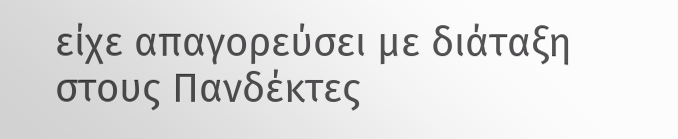είχε απαγορεύσει με διάταξη στους Πανδέκτες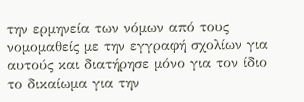την ερμηνεία των νόμων από τους νομομαθείς με την εγγραφή σχολίων για αυτούς και διατήρησε μόνο για τον ίδιο το δικαίωμα για την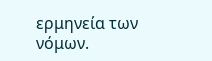ερμηνεία των νόμων.